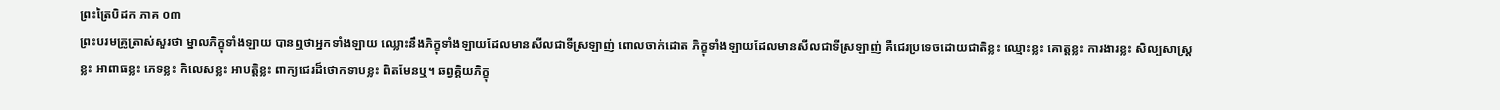ព្រះត្រៃបិដក ភាគ ០៣
ព្រះបរមគ្រូត្រាស់សួរថា ម្នាលភិក្ខុទាំងឡាយ បានឮថាអ្នកទាំងឡាយ ឈ្លោះនឹងភិក្ខុទាំងឡាយដែលមានសីលជាទីស្រឡាញ់ ពោលចាក់ដោត ភិក្ខុទាំងឡាយដែលមានសីលជាទីស្រឡាញ់ គឺជេរប្រទេចដោយជាតិខ្លះ ឈ្មោះខ្លះ គោត្ដខ្លះ ការងារខ្លះ សិល្បសាស្ដ្រខ្លះ អាពាធខ្លះ ភេទខ្លះ កិលេសខ្លះ អាបត្ដិខ្លះ ពាក្យជេរដ៏ថោកទាបខ្លះ ពិតមែនឬ។ ឆព្វគ្គិយភិក្ខុ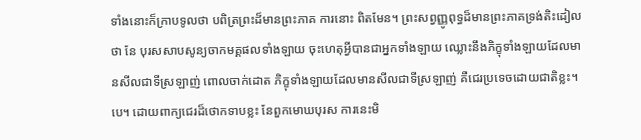ទាំងនោះក៏ក្រាបទូលថា បពិត្រព្រះដ៏មានព្រះភាគ ការនោះ ពិតមែន។ ព្រះសព្វញ្ញូពុទ្ធដ៏មានព្រះភាគទ្រង់តិះដៀលថា នែ បុរសសាបសូន្យចាកមគ្គផលទាំងឡាយ ចុះហេតុអ្វីបានជាអ្នកទាំងឡាយ ឈ្លោះនឹងភិក្ខុទាំងឡាយដែលមានសីលជាទីស្រឡាញ់ ពោលចាក់ដោត ភិក្ខុទាំងឡាយដែលមានសីលជាទីស្រឡាញ់ គឺជេរប្រទេចដោយជាតិខ្លះ។ បេ។ ដោយពាក្យជេរដ៏ថោកទាបខ្លះ នែពួកមោឃបុរស ការនេះមិ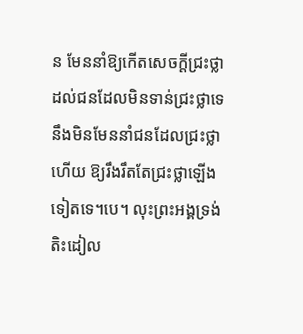ន មែននាំឱ្យកើតសេចក្ដីជ្រះថ្លាដល់ជនដែលមិនទាន់ជ្រះថ្លាទេ នឹងមិនមែននាំជនដែលជ្រះថ្លាហើយ ឱ្យរឹងរឹតតែជ្រះថ្លាឡើងទៀតទេ។បេ។ លុះព្រះអង្គទ្រង់តិះដៀល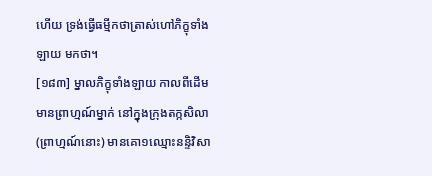ហើយ ទ្រង់ធ្វើធម្មីកថាត្រាស់ហៅភិក្ខុទាំងឡាយ មកថា។
[១៨៣] ម្នាលភិក្ខុទាំងឡាយ កាលពីដើម មានព្រាហ្មណ៍ម្នាក់ នៅក្នុងក្រុងតក្កសិលា (ព្រាហ្មណ៍នោះ) មានគោ១ឈ្មោះនន្ទិវិសា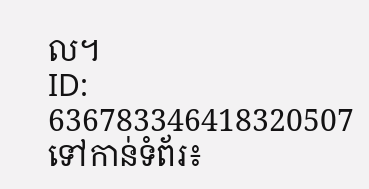ល។
ID: 636783346418320507
ទៅកាន់ទំព័រ៖